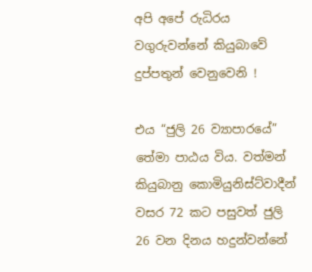අපි අපේ රුධිරය වගුරුවන්නේ කියුබාවේ දුප්පතුන් වෙනුවෙනි !

එය “ජුලි 26 ව්‍යාපාරයේ” තේමා පාඨය විය. වත්මන් කියුබානු කොමියුනිස්ට්වාදීන් වසර 72 කට පසුවත් ජුලි 26 වන දිනය හදුන්වන්නේ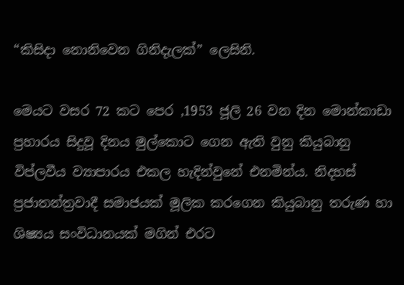“කිසිදා නොනිවෙන ගිනිදැලක්” ලෙසිනි.

මෙයට වසර 72 කට පෙර ,1953 ජූලි 26 වන දින මොන්කාඩා ප්‍රහාරය සිදුවූ දිනය මුල්කොට ගෙන ඇති වුනු කියුබානු විප්ලවීය ව්‍යාපාරය එකල හැදින්වුනේ එනමින්ය. නිදහස් ප්‍රජාතන්ත්‍රවාදී සමාජයක් මූලික කරගෙන කියුබානු තරුණ හා ශිෂ්‍යය සංවිධානයක් මගින් එරට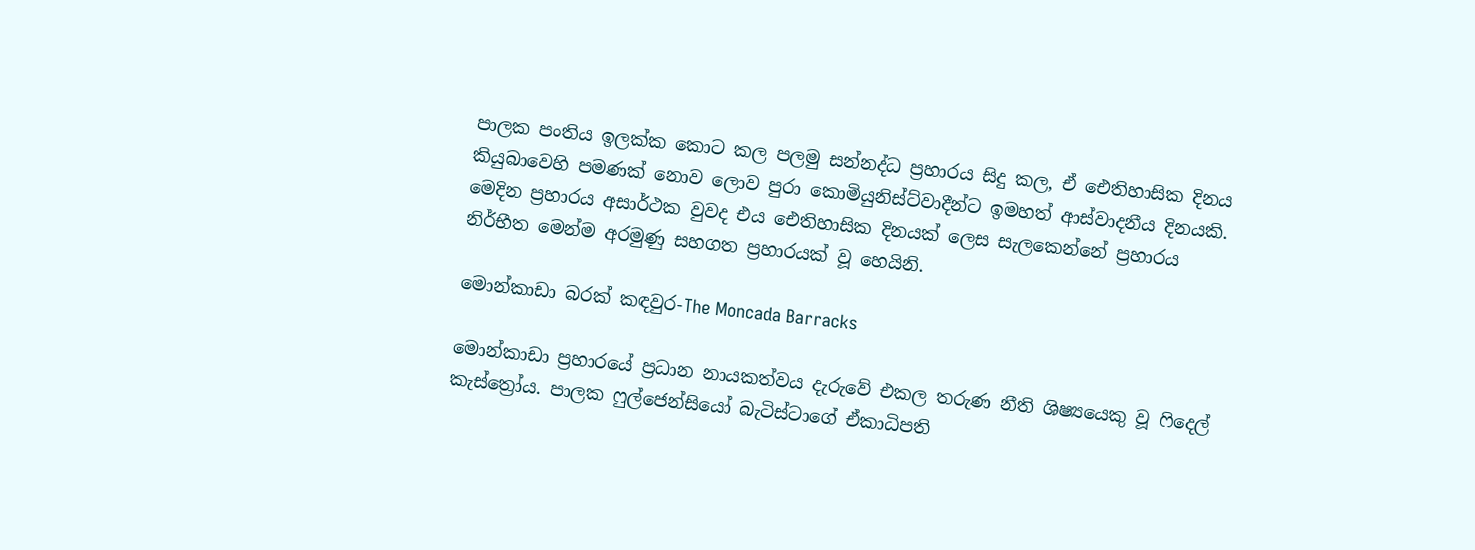පාලක පංතිය ඉලක්ක කොට කල පලමු සන්නද්ධ ප්‍රහාරය සිදු කල, ඒ ඓතිහාසික දිනය කියුබාවෙහි පමණක් නොව ලොව පුරා කොමියුනිස්ට්වාදීන්ට ඉමහත් ආස්වාදනීය දිනයකි. මෙදින ප්‍රහාරය අසාර්ථක වුවද එය ඓතිහාසික දිනයක් ලෙස සැලකෙන්නේ ප්‍රහාරය නිර්භීත මෙන්ම අරමුණු සහගත ප්‍රහාරයක් වූ හෙයිනි.

මොන්කාඩා බරක් කඳවුර-The Moncada Barracks

මොන්කාඩා ප්‍රහාරයේ ප්‍රධාන නායකත්වය දැරුවේ එකල තරුණ නීති ශිෂ්‍යයෙකු වූ ෆිදෙල් කැස්ත්‍රෝය. පාලක ෆුල්ජෙන්සියෝ බැටිස්ටාගේ ඒකාධිපති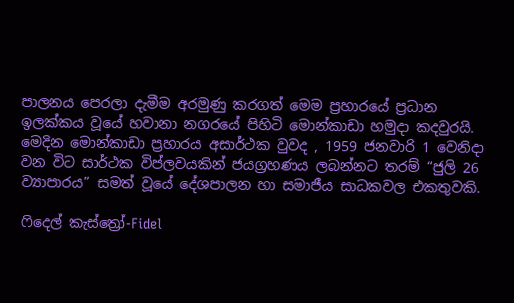පාලනය පෙරලා දැමීම අරමුණු කරගත් මෙම ප්‍රහාරයේ ප්‍රධාන ඉලක්කය වූයේ හවානා නගරයේ පිහිටි මොන්කාඩා හමුදා කදවුරයි. මෙදින මොන්කාඩා ප්‍රහාරය අසාර්ථක වුවද , 1959 ජනවාරි 1 වෙනිදා වන විට සාර්ථක විප්ලවයකින් ජයග්‍රහණය ලබන්නට තරම් “ජුලි 26 ව්‍යාපාරය” සමත් වූයේ දේශපාලන හා සමාජීය සාධකවල එකතුවකි.

ෆිදෙල් කැස්ත්‍රෝ-Fidel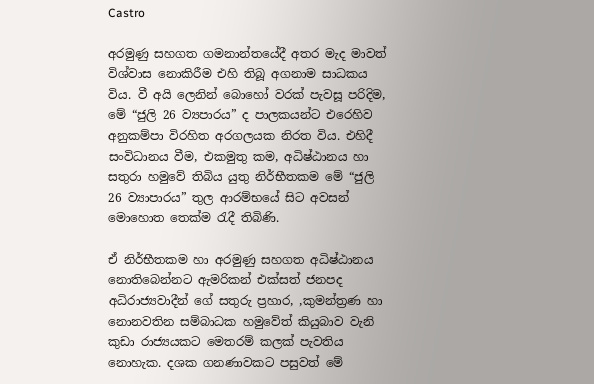Castro

අරමුණු සහගත ගමනාන්තයේදී අතර මැද මාවත් විශ්වාස නොකිරීම එහි තිබූ අගනාම සාධකය විය. වී අයි ලෙනින් බොහෝ වරක් පැවසූ පරිදිම, මේ “ජුලි 26 ව්‍යපාරය” ද පාලකයන්ට එරෙහිව අනුකම්පා විරහිත අරගලයක නිරත විය. එහිදී සංවිධානය වීම, එකමුතු කම, අධිෂ්ඨානය හා සතුරා හමුවේ තිබිය යුතු නිර්භීතකම මේ “ජුලි 26 ව්‍යාපාරය” තුල ආරම්භයේ සිට අවසන් මොහොත තෙක්ම රැදී තිබිණි.

ඒ නිර්භීතකම හා අරමුණු සහගත අධිෂ්ඨානය නොතිබෙන්නට ඇමරිකන් එක්සත් ජනපද අධිරාජ්‍යවාදීන් ගේ සතුරු ප්‍රහාර, ,කුමන්ත්‍රණ හා නොනවතින සම්බාධක හමුවේත් කියුබාව වැනි කුඩා රාජ්‍යයකට මෙතරම් කලක් පැවතිය නොහැක. දශක ගනණාවකට පසුවත් මේ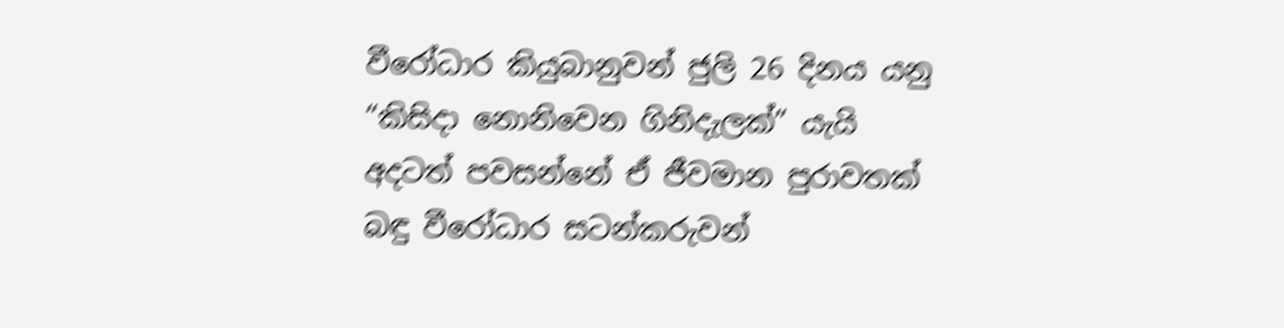වීරෝධාර කියුබානුවන් ජුලි 26 දිනය යනු “කිසිදා නොනිවෙන ගිනිදැලක්” යැයි අදටත් පවසන්නේ ඒ ජීවමාන පුරාවතක් බඳු වීරෝධාර සටන්කරුවන්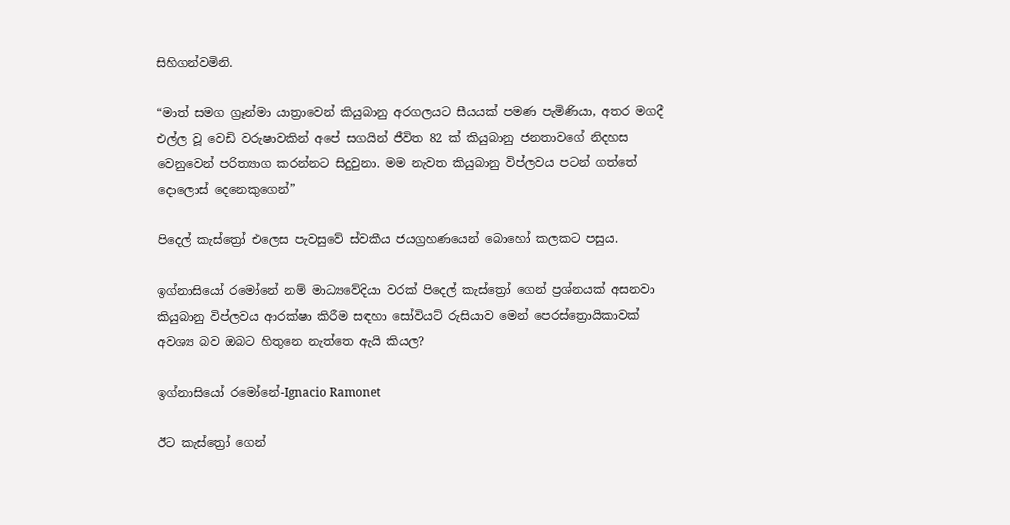සිහිගන්වමිනි.

“මාත් සමග ග්‍රෑන්මා යාත්‍රාවෙන් කියුබානු අරගලයට සීයයක් පමණ පැමිණියා, අතර මගදී එල්ල වූ වෙඩි වරුෂාවකින් අපේ සගයින් ජීවිත 82 ක් කියුබානු ජනතාවගේ නිදහස වෙනුවෙන් පරිත්‍යාග කරන්නට සිදුවුනා. මම නැවත කියුබානු විප්ලවය පටන් ගත්තේ දොලොස් දෙනෙකුගෙන්”

පිදෙල් කැස්ත්‍රෝ එලෙස පැවසුවේ ස්වකීය ජයග්‍රහණයෙන් බොහෝ කලකට පසුය.

ඉග්නාසියෝ රමෝනේ නම් මාධ්‍යවේදියා වරක් පිදෙල් කැස්ත්‍රෝ ගෙන් ප්‍රශ්නයක් අසනවා කියුබානු විප්ලවය ආරක්ෂා කිරීම සඳහා සෝවියට් රුසියාව මෙන් පෙරස්ත්‍රොයිකාවක් අවශ්‍ය බව ඔබට හිතුනෙ නැත්තෙ ඇයි කියල?

ඉග්නාසියෝ රමෝනේ-Ignacio Ramonet

ඊට කැස්ත්‍රෝ ගෙන්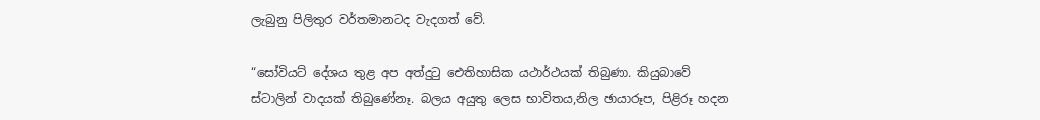ලැබුනු පිලිතුර වර්තමානටද වැදගත්‍ වේ.

“සෝවියට් දේශය තුළ අප අත්දුටු ඓතිහාසික යථාර්ථයක් තිබුණා. කියුබාවේ ස්ටාලින් වාදයක් තිබුණේනෑ. බලය අයුතු ලෙස භාවිතය,නිල ඡායාරූප, පිළිරූ හදන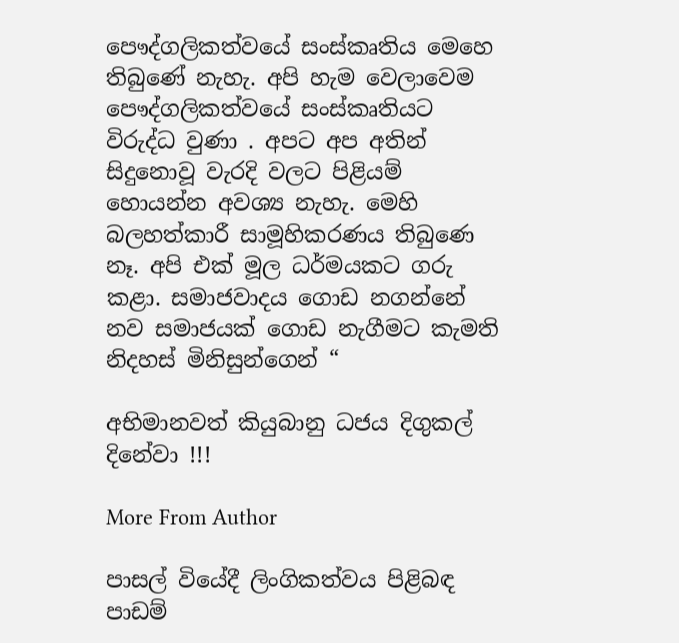පෞද්ගලිකත්වයේ සංස්කෘතිය මෙහෙ තිබුණේ නැහැ. අපි හැම වෙලාවෙම පෞද්ගලිකත්වයේ සංස්කෘතියට විරුද්ධ වුණා . අපට අප අතින් සිදුනොවූ වැරදි වලට පිළියම් හොයන්න අවශ්‍ය නැහැ. මෙහි බලහත්කාරී සාමූහිකරණය තිබුණෙ නෑ. අපි එක් මූල ධර්මයකට ගරු කළා. සමාජවාදය ගොඩ නගන්නේ නව සමාජයක් ගොඩ නැගීමට කැමති නිදහස් මිනිසුන්ගෙන් “

අභිමානවත් කියුබානු ධජය දිගුකල් දිනේවා !!!

More From Author

පාසල් වියේදී ලිංගිකත්වය පිළිබඳ පාඩම්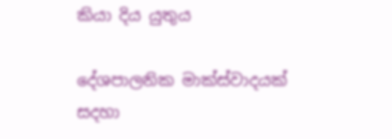කියා දිය යුතුය

දේශපාලනික මාක්ස්වාදයක් සදහා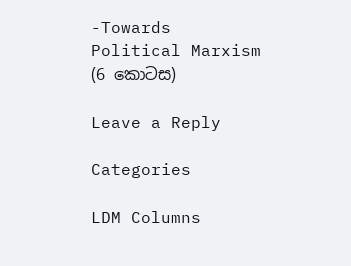-Towards Political Marxism (6 කොටස)

Leave a Reply

Categories

LDM Columns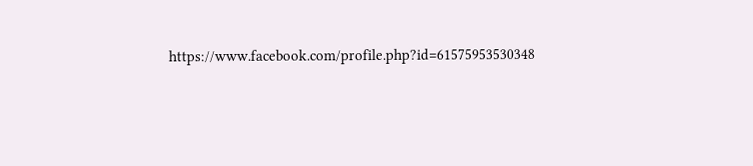https://www.facebook.com/profile.php?id=61575953530348